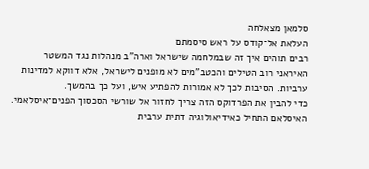סלמאן מצאלחה
העלאת אל־קודס על ראש סיסמתם
רבים תוהים איך זה שבמלחמה שישראל וארה"ב מנהלות נגד המשטר האיראני רוב הטילים והכטב"מים לא מופנים לישראל, אלא דווקא למדינות ערביות. הסיבות לכך לא אמורות להפתיע איש, ועל כך בהמשך.
כדי להבין את הפרדוקס הזה צריך לחזור אל שורשי הסכסוך הפנים־איסלאמי. האיסלאם התחיל כאידיאולוגיה דתית ערבית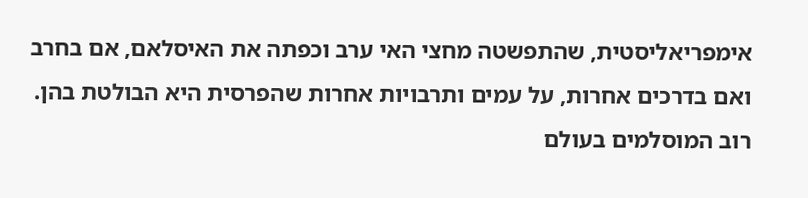אימפריאליסטית, שהתפשטה מחצי האי ערב וכפתה את האיסלאם, אם בחרב ואם בדרכים אחרות, על עמים ותרבויות אחרות שהפרסית היא הבולטת בהן.
רוב המוסלמים בעולם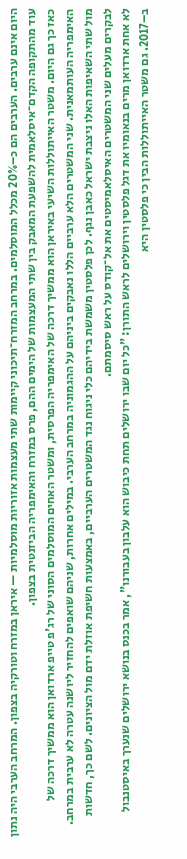היום אינם ערבים. הערבים הם כ–20% מכלל המוסלמים. במרחב המזרח־תיכוני קיימות שתי מעצמות אזוריות מוסלמיות — איראן במזרח וטורקיה בצפון. המרחב הערבי היה נתון עוד מהתקופה הקדם־איסלאמית להשפעת המאבק בין שתי המעצמות של הימים ההם, פרס במזרח והאימפריה הביזנטית בצפון.
כאז כך גם היום. משטר האייתוללות השיעי באיראן הוא ממשיך דרכה של האימפריה הפרסית, ומשטר האחים המוסלמים הסוני של רג'פ טייפ ארדואן הוא ממשיך דרכה של האימפריה העותמאנית. שני המשטרים הלא ערביים הללו נאבקים ביניהם על ההגמוניה במרחב הערבי. במילים אחרות, שניהם שואפים להחזיר ליושנה עטרה לא ערבית במרחב. מול שתי השאיפות האלו ניצבת ישראל כאבן נגף. לכן פלסטין משמשת בידיהם כלי ניגוח נגד המשטרים הערביים, באמצעות חשיפת אוזלת ידם מול הציונים. לשם כך, חדשות לבקרים מעלים שני המשטרים האיסלאמיסטים את אל־קודס על ראש סיסמתם.
לא אחת ארדואן מרים בנאומיו את דגל פלסטין וירושלים לראש התורן: "כל יום שבו ירושלים תחת כיבוש הוא עלבון בעבורנו", אמר בכנס בנושא ירושלים שנערך באיסטנבול ב–2017. גם משטר האייתוללות הבין כי פלסטין היא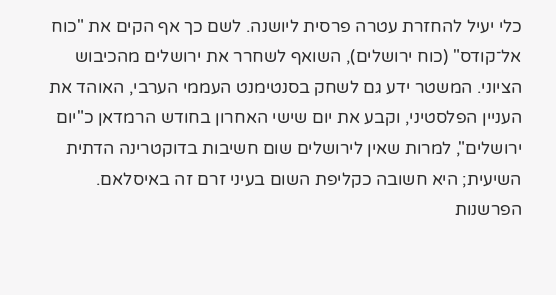כלי יעיל להחזרת עטרה פרסית ליושנה. לשם כך אף הקים את "כוח אל־קודס" (כוח ירושלים), השואף לשחרר את ירושלים מהכיבוש הציוני. המשטר ידע גם לשחק בסנטימנט העממי הערבי, האוהד את העניין הפלסטיני, וקבע את יום שישי האחרון בחודש הרמדאן כ"יום ירושלים", למרות שאין לירושלים שום חשיבות בדוקטרינה הדתית השיעית; היא חשובה כקליפת השום בעיני זרם זה באיסלאם.
הפרשנות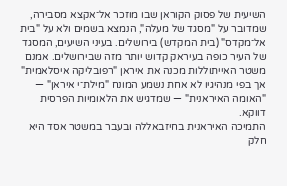השיעית של פסוק הקוראן שבו מוזכר אל־אקצא מסבירה, שמדובר על "מסגד של מעלה", הנמצא בשמים ולא על "בית אל־מקדס" (בית המקדש) בירושלים. בעיני השיעים, המסגד של העיר כופה בעיראק קדוש יותר מזה שבירושלים. אמנם משטר האייתוללות מכנה את איראן "רפובליקה איסלאמית" אך בפי מנהיגיו לא אחת נשמע המונח "מילת־י איראן" — "האומה האיראנית" — שמדגיש את הלאומיות הפרסית דווקא.
התמיכה האיראנית בחיזבאללה ובעבר במשטר אסד היא חלק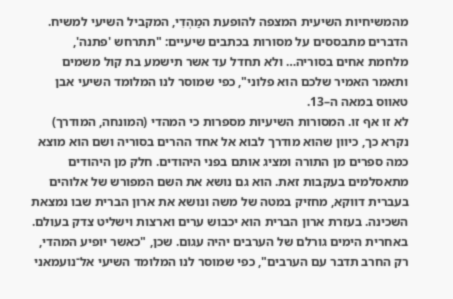מהמשיחיות השיעית המצפה להופעת המַהְדִי, המקביל השיעי למשיח. הדברים מתבססים על מסורות בכתבים שיעיים: "תתרחש 'פתנה', מלחמת אחים בסוריה… ולא תחדל עד אשר תישמע בת קול משמים ותאמר האמיר שלכם הוא פלוני", כפי שמוסר לנו המלומד השיעי אבן טאווס במאה ה–13.
לא זו אף זו. המסורות השיעיות מספרות כי המהדי (המונחה, המודרך) נקרא כך, כיוון שהוא מודרך לבוא אל אחד ההרים בסוריה ושם הוא מוצא כמה ספרים מן התורה ומציג אותם בפני היהודים. חלק מן היהודים מתאסלמים בעקבות זאת. הוא גם נושא את השם המפורש של אלוהים בעברית דווקא, מחזיק במטה של משה ונושא את ארון הברית שבו נמצאת השכינה. בעזרת ארון הברית הוא יכבוש ערים וארצות וישליט צדק בעולם.
באחרית הימים גורלם של הערבים יהיה עגום. שכן, "כאשר יופיע המהדי, רק החרב תדבר עם הערבים", כפי שמוסר לנו המלומד השיעי אל־נועמאני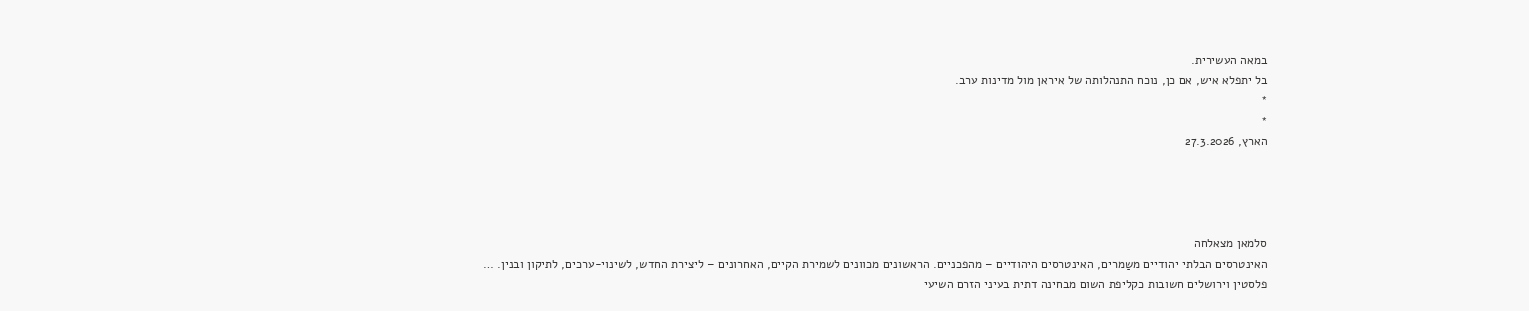במאה העשירית.
בל יתפלא איש, אם כן, נוכח התנהלותה של איראן מול מדינות ערב.
*
*
הארץ, 27.3.2026




סלמאן מצאלחה
האינטרסים הבלתי יהודיים משַמרים, האינטרסים היהודיים – מהפכניים. הראשונים מכוונים לשמירת הקיים, האחרונים – ליצירת החדש, לשינוי-ערכים, לתיקון ובנין. …
פלסטין וירושלים חשובות כקליפת השום מבחינה דתית בעיני הזרם השיעי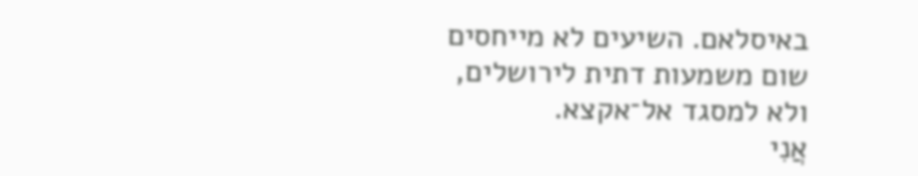באיסלאם. השיעים לא מייחסים שום משמעות דתית לירושלים, ולא למסגד אל־אקצא.
אֲנִי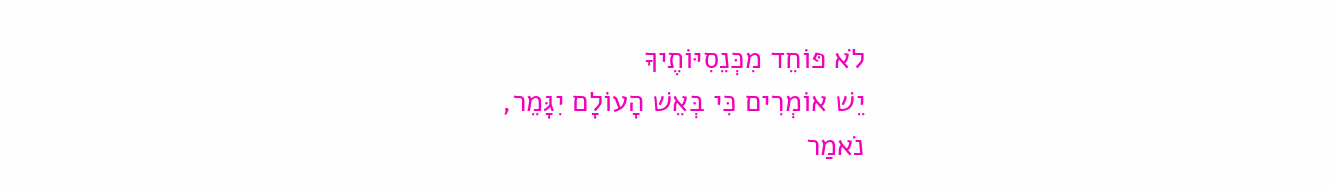לֹא פּוֹחֵד מִכְּנֵסִיּוֹתֶיךָ
יֵשׁ אוֹמְרִים כִּי בְּאֵשׁ הָעוֹלָם יִגָּמֵר,
נֹאמַר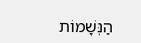הַנְּשָׁמוֹת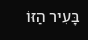בָּעִיר הַזּוֹ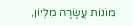מוֹנוֹת עֲשָׂרָה מִלְיוֹן,